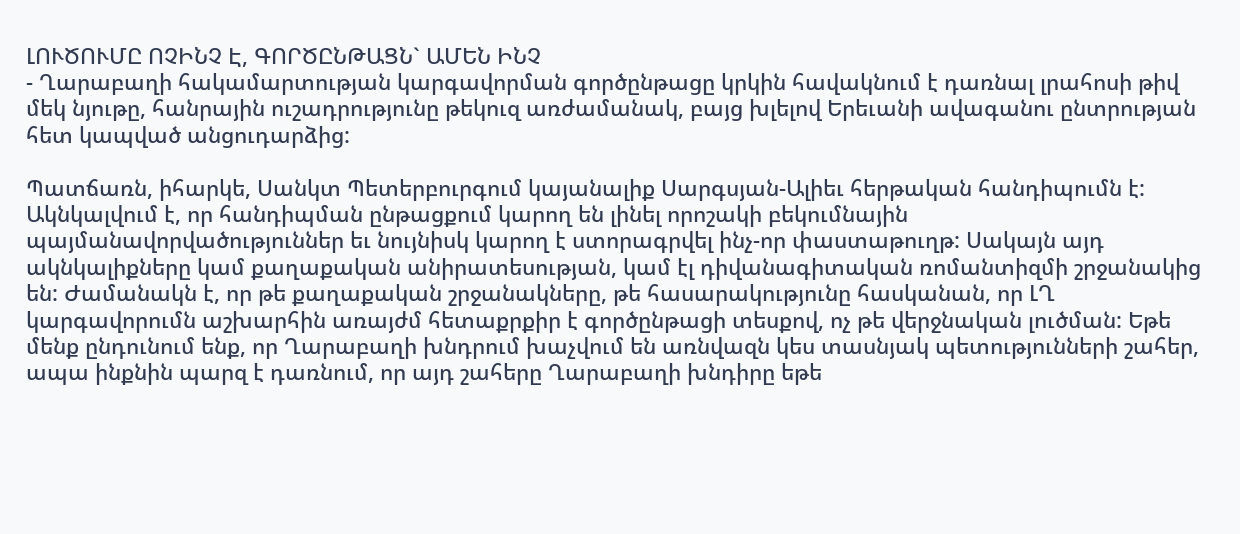ԼՈՒԾՈՒՄԸ ՈՉԻՆՉ Է, ԳՈՐԾԸՆԹԱՑՆ` ԱՄԵՆ ԻՆՉ
- Ղարաբաղի հակամարտության կարգավորման գործընթացը կրկին հավակնում է դառնալ լրահոսի թիվ մեկ նյութը, հանրային ուշադրությունը թեկուզ առժամանակ, բայց խլելով Երեւանի ավագանու ընտրության հետ կապված անցուդարձից:

Պատճառն, իհարկե, Սանկտ Պետերբուրգում կայանալիք Սարգսյան-Ալիեւ հերթական հանդիպումն է: Ակնկալվում է, որ հանդիպման ընթացքում կարող են լինել որոշակի բեկումնային պայմանավորվածություններ եւ նույնիսկ կարող է ստորագրվել ինչ-որ փաստաթուղթ: Սակայն այդ ակնկալիքները կամ քաղաքական անիրատեսության, կամ էլ դիվանագիտական ռոմանտիզմի շրջանակից են: Ժամանակն է, որ թե քաղաքական շրջանակները, թե հասարակությունը հասկանան, որ ԼՂ կարգավորումն աշխարհին առայժմ հետաքրքիր է գործընթացի տեսքով, ոչ թե վերջնական լուծման: Եթե մենք ընդունում ենք, որ Ղարաբաղի խնդրում խաչվում են առնվազն կես տասնյակ պետությունների շահեր, ապա ինքնին պարզ է դառնում, որ այդ շահերը Ղարաբաղի խնդիրը եթե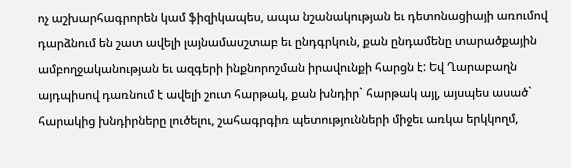ոչ աշխարհագրորեն կամ ֆիզիկապես, ապա նշանակության եւ դետոնացիայի առումով դարձնում են շատ ավելի լայնամասշտաբ եւ ընդգրկուն, քան ընդամենը տարածքային ամբողջականության եւ ազգերի ինքնորոշման իրավունքի հարցն է: Եվ Ղարաբաղն այդպիսով դառնում է ավելի շուտ հարթակ, քան խնդիր` հարթակ այլ, այսպես ասած` հարակից խնդիրները լուծելու, շահագրգիռ պետությունների միջեւ առկա երկկողմ,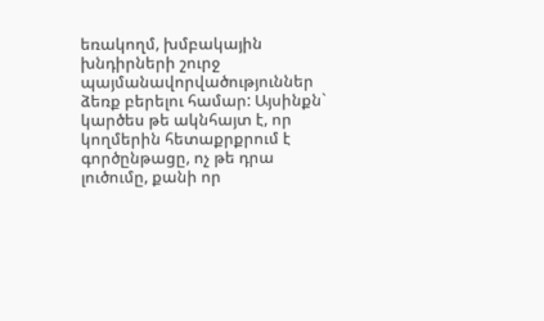եռակողմ, խմբակային խնդիրների շուրջ պայմանավորվածություններ ձեռք բերելու համար: Այսինքն` կարծես թե ակնհայտ է, որ կողմերին հետաքրքրում է գործընթացը, ոչ թե դրա լուծումը, քանի որ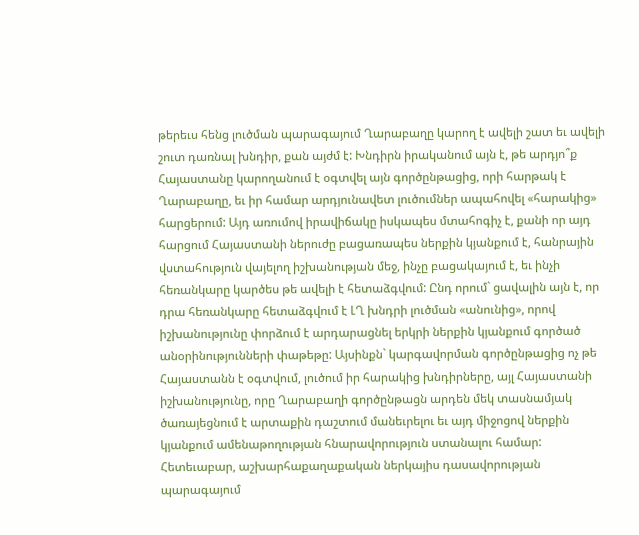թերեւս հենց լուծման պարագայում Ղարաբաղը կարող է ավելի շատ եւ ավելի շուտ դառնալ խնդիր, քան այժմ է: Խնդիրն իրականում այն է, թե արդյո՞ք Հայաստանը կարողանում է օգտվել այն գործընթացից, որի հարթակ է Ղարաբաղը, եւ իր համար արդյունավետ լուծումներ ապահովել «հարակից» հարցերում: Այդ առումով իրավիճակը իսկապես մտահոգիչ է, քանի որ այդ հարցում Հայաստանի ներուժը բացառապես ներքին կյանքում է, հանրային վստահություն վայելող իշխանության մեջ, ինչը բացակայում է, եւ ինչի հեռանկարը կարծես թե ավելի է հետաձգվում: Ընդ որում` ցավալին այն է, որ դրա հեռանկարը հետաձգվում է ԼՂ խնդրի լուծման «անունից», որով իշխանությունը փորձում է արդարացնել երկրի ներքին կյանքում գործած անօրինությունների փաթեթը: Այսինքն` կարգավորման գործընթացից ոչ թե Հայաստանն է օգտվում, լուծում իր հարակից խնդիրները, այլ Հայաստանի իշխանությունը, որը Ղարաբաղի գործընթացն արդեն մեկ տասնամյակ ծառայեցնում է արտաքին դաշտում մանեւրելու եւ այդ միջոցով ներքին կյանքում ամենաթողության հնարավորություն ստանալու համար: Հետեւաբար, աշխարհաքաղաքական ներկայիս դասավորության պարագայում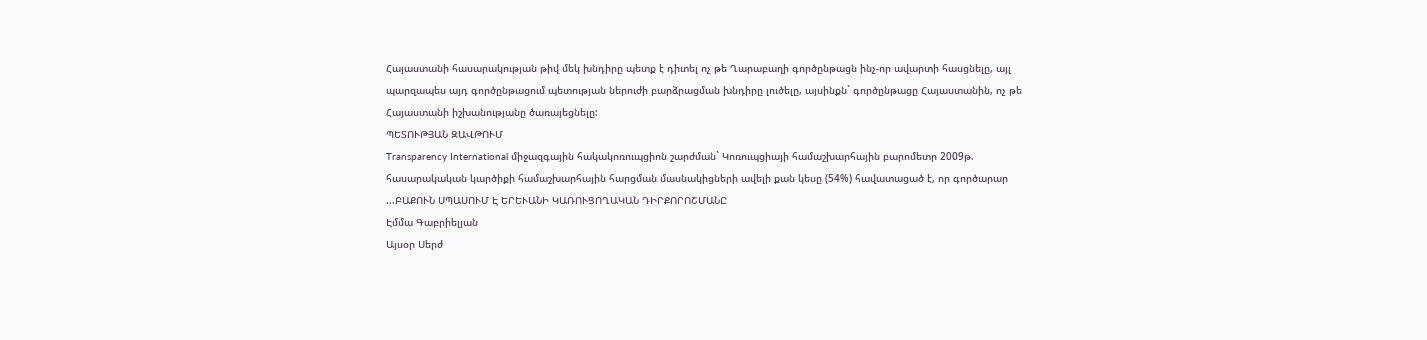Հայաստանի հասարակության թիվ մեկ խնդիրը պետք է դիտել ոչ թե Ղարաբաղի գործընթացն ինչ-որ ավարտի հասցնելը, այլ պարզապես այդ գործընթացում պետության ներուժի բարձրացման խնդիրը լուծելը, այսինքն` գործընթացը Հայաստանին, ոչ թե Հայաստանի իշխանությանը ծառայեցնելը:
ՊԵՏՈՒԹՅԱՆ ԶԱՎԹՈՒՄ
Transparency International միջազգային հակակոռուպցիոն շարժման` Կոռուպցիայի համաշխարհային բարոմետր 2009թ. հասարակական կարծիքի համաշխարհային հարցման մասնակիցների ավելի քան կեսը (54%) հավատացած է, որ գործարար ...ԲԱՔՈՒՆ ՍՊԱՍՈՒՄ Է ԵՐԵՒԱՆԻ ԿԱՌՈՒՑՈՂԱԿԱՆ ԴԻՐՔՈՐՈՇՄԱՆԸ
Էմմա Գաբրիելյան
Այսօր Սերժ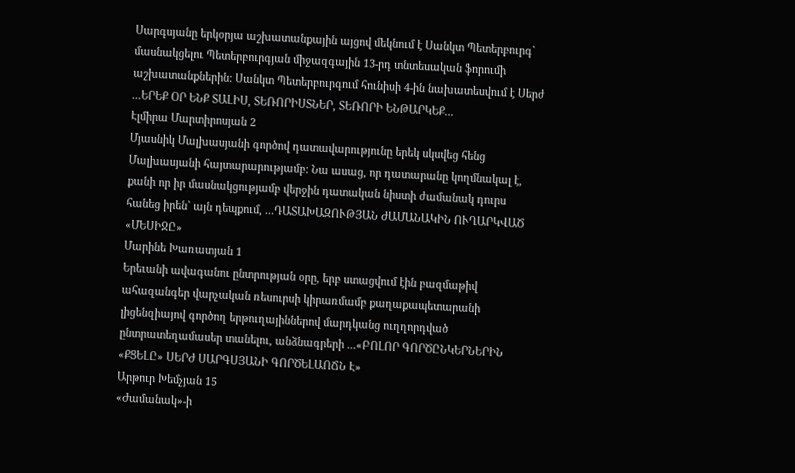Սարգսյանը երկօրյա աշխատանքային այցով մեկնում է Սանկտ Պետերբուրգ` մասնակցելու Պետերբուրգյան միջազգային 13-րդ տնտեսական ֆորումի աշխատանքներին: Սանկտ Պետերբուրգում հունիսի 4-ին նախատեսվում է Սերժ ...ԵՐԵՔ ՕՐ ԵՆՔ ՏԱԼԻՍ, ՏԵՌՈՐԻՍՏՆԵՐ, ՏԵՌՈՐԻ ԵՆԹԱՐԿԵՔ...
Էլմիրա Մարտիրոսյան 2
Մյասնիկ Մալխասյանի գործով դատավարությունը երեկ սկսվեց հենց Մալխասյանի հայտարարությամբ: Նա ասաց, որ դատարանը կողմնակալ է, քանի որ իր մասնակցությամբ վերջին դատական նիստի ժամանակ դուրս հանեց իրեն` այն դեպքում, ...ԴԱՏԱԽԱԶՈՒԹՅԱՆ ԺԱՄԱՆԱԿԻՆ ՈՒՂԱՐԿՎԱԾ «ՄԵՍԻՋԸ»
Մարինե Խառատյան 1
Երեւանի ավագանու ընտրության օրը, երբ ստացվում էին բազմաթիվ ահազանգեր վարչական ռեսուրսի կիրառմամբ քաղաքապետարանի լիցենզիայով գործող երթուղայիններով մարդկանց ուղղորդված ընտրատեղամասեր տանելու, անձնագրերի ...«ԲՈԼՈՐ ԳՈՐԾԸՆԿԵՐՆԵՐԻՆ «ՔՑԵԼԸ» ՍԵՐԺ ՍԱՐԳՍՅԱՆԻ ԳՈՐԾԵԼԱՈՃՆ Է»
Արթուր Խեմչյան 15
«Ժամանակ»-ի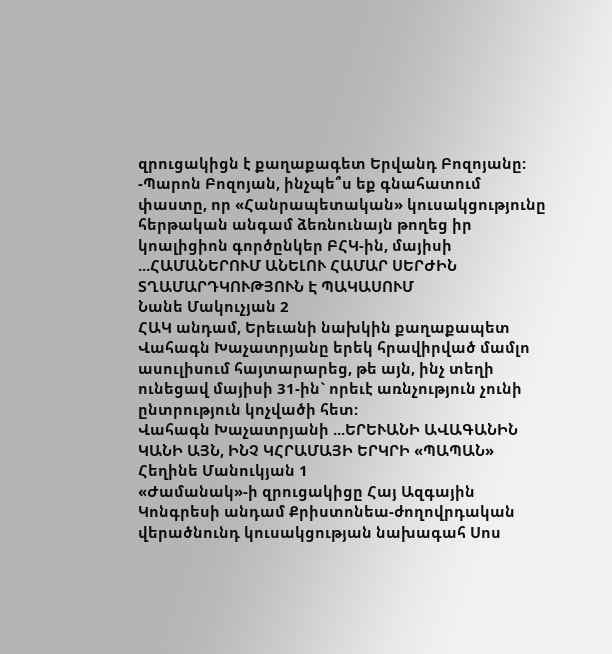զրուցակիցն է քաղաքագետ Երվանդ Բոզոյանը:
-Պարոն Բոզոյան, ինչպե՞ս եք գնահատում փաստը, որ «Հանրապետական» կուսակցությունը հերթական անգամ ձեռնունայն թողեց իր կոալիցիոն գործընկեր ԲՀԿ-ին, մայիսի ...ՀԱՄԱՆԵՐՈՒՄ ԱՆԵԼՈՒ ՀԱՄԱՐ ՍԵՐԺԻՆ ՏՂԱՄԱՐԴԿՈՒԹՅՈՒՆ Է ՊԱԿԱՍՈՒՄ
Նանե Մակուչյան 2
ՀԱԿ անդամ, Երեւանի նախկին քաղաքապետ Վահագն Խաչատրյանը երեկ հրավիրված մամլո ասուլիսում հայտարարեց, թե այն, ինչ տեղի ունեցավ մայիսի 31-ին` որեւէ առնչություն չունի ընտրություն կոչվածի հետ:
Վահագն Խաչատրյանի ...ԵՐԵՒԱՆԻ ԱՎԱԳԱՆԻՆ ԿԱՆԻ ԱՅՆ, ԻՆՉ ԿՀՐԱՄԱՅԻ ԵՐԿՐԻ «ՊԱՊԱՆ»
Հեղինե Մանուկյան 1
«Ժամանակ»-ի զրուցակիցը Հայ Ազգային Կոնգրեսի անդամ Քրիստոնեա-ժողովրդական վերածնունդ կուսակցության նախագահ Սոս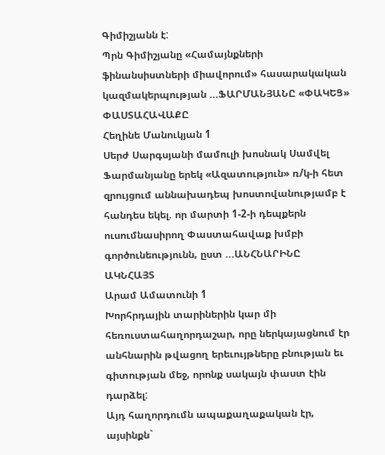Գիմիշյանն է:
Պրն Գիմիշյանը «Համայնքների ֆինանսիստների միավորում» հասարակական կազմակերպության ...ՖԱՐՄԱՆՅԱՆԸ «ՓԱԿԵՑ» ՓԱՍՏԱՀԱՎԱՔԸ
Հեղինե Մանուկյան 1
Սերժ Սարգսյանի մամուլի խոսնակ Սամվել Ֆարմանյանը երեկ «Ազատություն» ռ/կ-ի հետ զրույցում աննախադեպ խոստովանությամբ է հանդես եկել. որ մարտի 1-2-ի դեպքերն ուսումնասիրող Փաստահավաք խմբի գործունեությունն, ըստ ...ԱՆՀՆԱՐԻՆԸ ԱԿՆՀԱՅՏ
Արամ Ամատունի 1
Խորհրդային տարիներին կար մի հեռուստահաղորդաշար, որը ներկայացնում էր անհնարին թվացող երեւույթները բնության եւ գիտության մեջ, որոնք սակայն փաստ էին դարձել:
Այդ հաղորդումն ապաքաղաքական էր, այսինքն`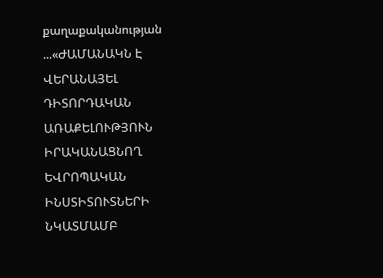քաղաքականության ...«ԺԱՄԱՆԱԿՆ Է ՎԵՐԱՆԱՅԵԼ ԴԻՏՈՐԴԱԿԱՆ ԱՌԱՔԵԼՈՒԹՅՈՒՆ ԻՐԱԿԱՆԱՑՆՈՂ ԵՎՐՈՊԱԿԱՆ ԻՆՍՏԻՏՈՒՏՆԵՐԻ ՆԿԱՏՄԱՄԲ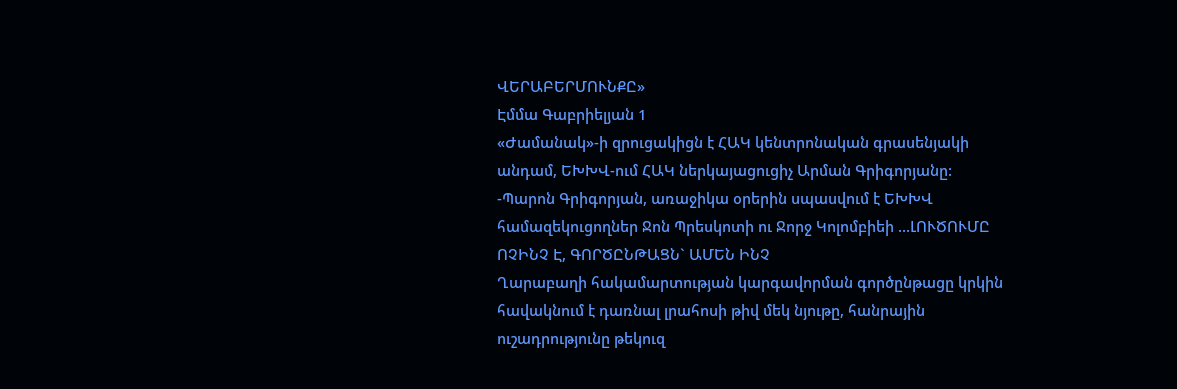ՎԵՐԱԲԵՐՄՈՒՆՔԸ»
Էմմա Գաբրիելյան 1
«Ժամանակ»-ի զրուցակիցն է ՀԱԿ կենտրոնական գրասենյակի անդամ, ԵԽԽՎ-ում ՀԱԿ ներկայացուցիչ Արման Գրիգորյանը:
-Պարոն Գրիգորյան, առաջիկա օրերին սպասվում է ԵԽԽՎ համազեկուցողներ Ջոն Պրեսկոտի ու Ջորջ Կոլոմբիեի ...ԼՈՒԾՈՒՄԸ ՈՉԻՆՉ Է, ԳՈՐԾԸՆԹԱՑՆ` ԱՄԵՆ ԻՆՉ
Ղարաբաղի հակամարտության կարգավորման գործընթացը կրկին հավակնում է դառնալ լրահոսի թիվ մեկ նյութը, հանրային ուշադրությունը թեկուզ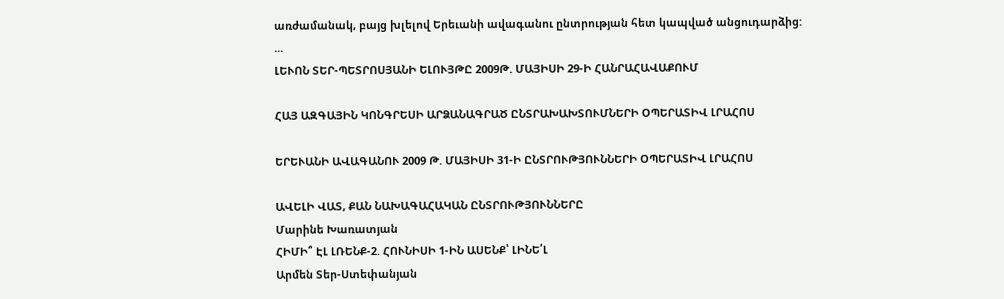առժամանակ, բայց խլելով Երեւանի ավագանու ընտրության հետ կապված անցուդարձից:
...
ԼԵՒՈՆ ՏԵՐ-ՊԵՏՐՈՍՅԱՆԻ ԵԼՈՒՅԹԸ 2009Թ. ՄԱՅԻՍԻ 29-Ի ՀԱՆՐԱՀԱՎԱՔՈՒՄ

ՀԱՅ ԱԶԳԱՅԻՆ ԿՈՆԳՐԵՍԻ ԱՐՁԱՆԱԳՐԱԾ ԸՆՏՐԱԽԱԽՏՈՒՄՆԵՐԻ ՕՊԵՐԱՏԻՎ ԼՐԱՀՈՍ

ԵՐԵՒԱՆԻ ԱՎԱԳԱՆՈՒ 2009 Թ. ՄԱՅԻՍԻ 31-Ի ԸՆՏՐՈՒԹՅՈՒՆՆԵՐԻ ՕՊԵՐԱՏԻՎ ԼՐԱՀՈՍ

ԱՎԵԼԻ ՎԱՏ, ՔԱՆ ՆԱԽԱԳԱՀԱԿԱՆ ԸՆՏՐՈՒԹՅՈՒՆՆԵՐԸ
Մարինե Խառատյան
ՀԻՄԻ՞ ԷԼ ԼՌԵՆՔ-2. ՀՈՒՆԻՍԻ 1-ԻՆ ԱՍԵՆՔ՝ ԼԻՆԵ՛Լ
Արմեն Տեր-Ստեփանյան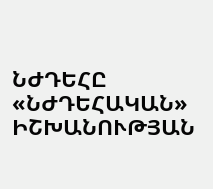ՆԺԴԵՀԸ «ՆԺԴԵՀԱԿԱՆ» ԻՇԽԱՆՈՒԹՅԱՆ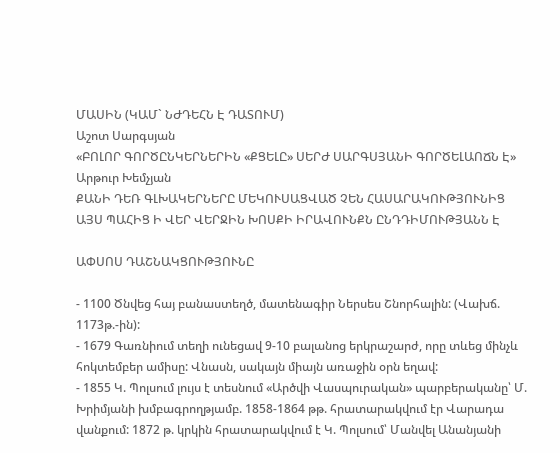ՄԱՍԻՆ (ԿԱՄ` ՆԺԴԵՀՆ Է ԴԱՏՈՒՄ)
Աշոտ Սարգսյան
«ԲՈԼՈՐ ԳՈՐԾԸՆԿԵՐՆԵՐԻՆ «ՔՑԵԼԸ» ՍԵՐԺ ՍԱՐԳՍՅԱՆԻ ԳՈՐԾԵԼԱՈՃՆ Է»
Արթուր Խեմչյան
ՔԱՆԻ ԴԵՌ ԳԼԽԱԿԵՐՆԵՐԸ ՄԵԿՈՒՍԱՑՎԱԾ ՉԵՆ ՀԱՍԱՐԱԿՈՒԹՅՈՒՆԻՑ
ԱՅՍ ՊԱՀԻՑ Ի ՎԵՐ ՎԵՐՋԻՆ ԽՈՍՔԻ ԻՐԱՎՈՒՆՔՆ ԸՆԴԴԻՄՈՒԹՅԱՆՆ Է

ԱՓՍՈՍ ԴԱՇՆԱԿՑՈՒԹՅՈՒՆԸ

- 1100 Ծնվեց հայ բանաստեղծ, մատենագիր Ներսես Շնորհալին: (Վախճ. 1173թ.-ին):
- 1679 Գառնիում տեղի ունեցավ 9-10 բալանոց երկրաշարժ, որը տևեց մինչև հոկտեմբեր ամիսը: Վնասն, սակայն միայն առաջին օրն եղավ:
- 1855 Կ. Պոլսում լույս է տեսնում «Արծվի Վասպուրական» պարբերականը՝ Մ. Խրիմյանի խմբագրողթյամբ. 1858-1864 թթ. հրատարակվում էր Վարադա վանքում: 1872 թ. կրկին հրատարակվում է Կ. Պոլսում՝ Մանվել Անանյանի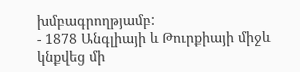խմբագրողթյամբ:
- 1878 Անգլիայի և Թուրքիայի միջև կնքվեց մի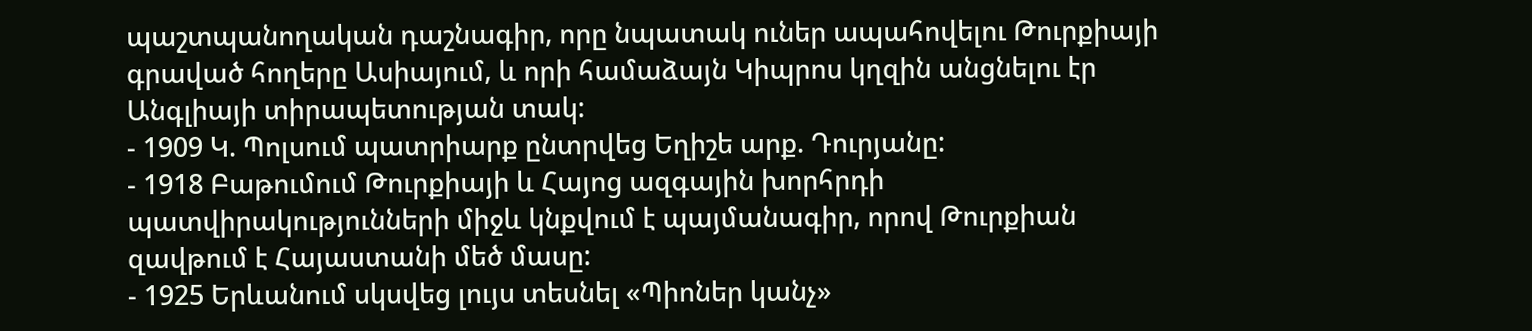պաշտպանողական դաշնագիր, որը նպատակ ուներ ապահովելու Թուրքիայի գրաված հողերը Ասիայում, և որի համաձայն Կիպրոս կղզին անցնելու էր Անգլիայի տիրապետության տակ:
- 1909 Կ. Պոլսում պատրիարք ընտրվեց Եղիշե արք. Դուրյանը:
- 1918 Բաթումում Թուրքիայի և Հայոց ազգային խորհրդի պատվիրակությունների միջև կնքվում է պայմանագիր, որով Թուրքիան զավթում է Հայաստանի մեծ մասը:
- 1925 Երևանում սկսվեց լույս տեսնել «Պիոներ կանչ»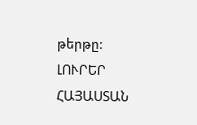թերթը:
ԼՈՒՐԵՐ ՀԱՅԱՍՏԱՆ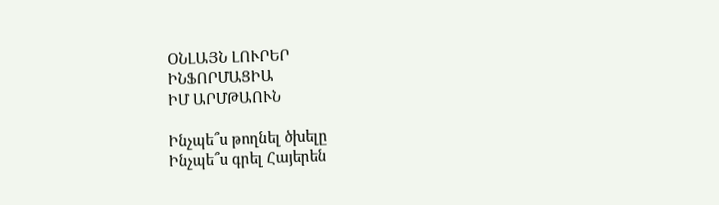ՕՆԼԱՅՆ ԼՈՒՐԵՐ
ԻՆՖՈՐՄԱՑԻԱ
ԻՄ ԱՐՄԹԱՈՒՆ

Ինչպե՞ս թողնել ծխելը
Ինչպե՞ս գրել Հայերեն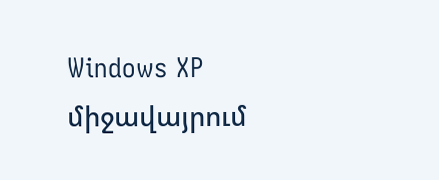Windows XP միջավայրում